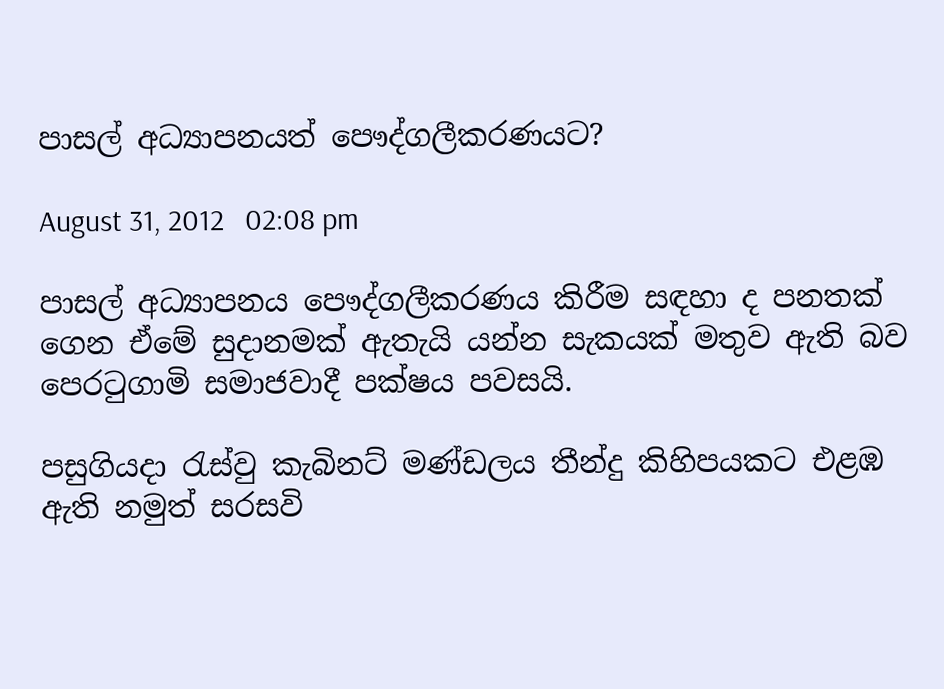පාසල් අධ්‍යාපනයත් පෞද්ගලීකරණයට?

August 31, 2012   02:08 pm

පාසල් අධ්‍යාපනය පෞද්ගලීකරණය කිරීම සඳහා ද පනතක් ගෙන ඒමේ සුදානමක් ඇතැයි යන්න සැකයක් මතුව ඇති බව පෙරටුගාමි සමාජවාදී පක්ෂය පවසයි.

පසුගියදා රැස්වු කැබිනට් මණ්ඩලය තීන්දු කිහිපයකට එළඹ ඇති නමුත් සරසවි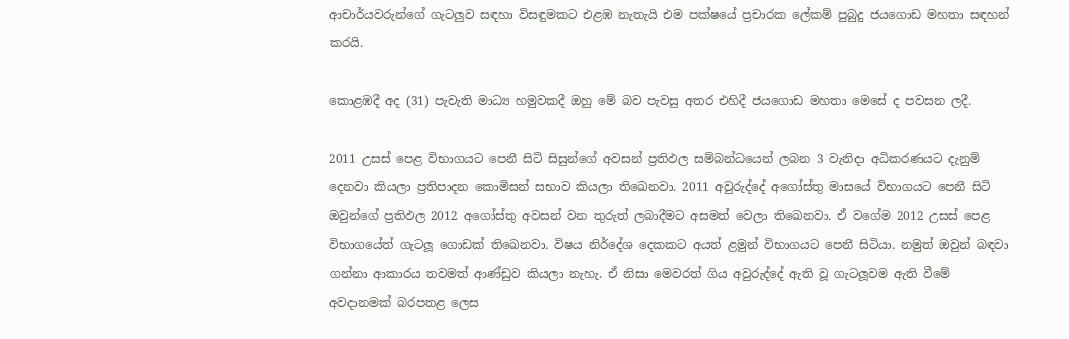ආචාර්යවරුන්ගේ ගැටලුව සඳහා විසඳුමකට එළඹ නැතැයි එම පක්ෂයේ ප්‍රචාරක ලේකම් පුබුදු ජය‍ගොඩ මහතා සඳහන් කරයි.

කොළඹදී අද (31) පැවැති මාධ්‍ය හමුවකදී ඔහු මේ බව පැවසු අතර එහිදී ජයගොඩ මහතා මෙසේ ද පවසන ලදී.

2011 උසස් පෙළ විභාගයට පෙනී සිටි සිසුන්ගේ අවසන් ප්‍රතිඵල සම්බන්ධයෙන් ලබන 3 වැනිදා අධිකරණයට දැනුම් දෙනවා කියලා ප්‍රතිපාදන කොමිසන් සභාව කියලා තිඛෙනවා. 2011 අවුරුද්දේ අගෝස්තු මාසයේ විභාගයට පෙනී සිටි ඔවුන්ගේ ප්‍රතිඵල 2012 අගෝස්තු අවසන් වන තුරුත් ලබාදීමට අසමත් වෙලා තිඛෙනවා. ඒ වගේම 2012 උසස් පෙළ විභාගයේත් ගැටලූ ගොඩක් තිඛෙනවා. විෂය නිර්දේශ දෙකකට අයත් ළමුන් විභාගයට පෙනී සිටියා. නමුත් ඔවුන් බඳවා ගන්නා ආකාරය තවමත් ආණ්ඩුව කියලා නැහැ. ඒ නිසා මෙවරත් ගිය අවුරුද්දේ ඇති වූ ගැටලූවම ඇති වීමේ අවදානමක් බරපතළ ලෙස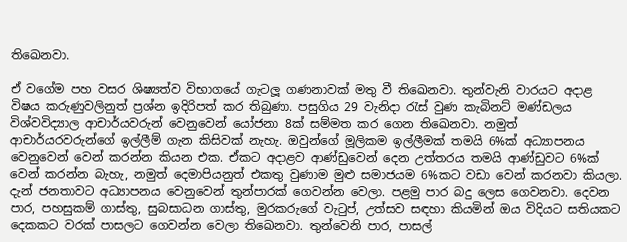තිඛෙනවා.

ඒ වගේම පහ වසර ශිෂ්‍යත්ව විභාගයේ ගැටලූ ගණනාවක් මතු වී තිඛෙනවා. තුන්වැනි වාරයට අදාළ විෂය කරුණුවලිනුත් ප්‍රශ්න ඉදිරිපත් කර තිබුණා. පසුගිය 29 වැනිදා රැස් වුණ කැබිනට් මණ්ඩලය විශ්වවිද්‍යාල ආචාර්යවරුන් වෙනුවෙන් යෝජනා 8ක් සම්මත කර ගෙන තිඛෙනවා. නමුත් ආචාර්යරවරුන්ගේ ඉල්ලීම් ගැන කිසිවක් නැහැ. ඔවුන්ගේ මූලිකම ඉල්ලීමක් තමයි 6%ක් අධ්‍යාපනය වෙනුවෙන් වෙන් කරන්න කියන එක. ඒකට අදාළව ආණ්ඩුවෙන් දෙන උත්තරය තමයි ආණ්ඩුවට 6%ක් වෙන් කරන්න බැහැ, නමුත් දෙමාපියනුත් එකතු වුණාම මුළු සමාජයම 6%කට වඩා වෙන් කරනවා කියලා. දැන් ජනතාවට අධ්‍යාපනය වෙනුවෙන් තුන්පාරක් ගෙවන්න වෙලා. පළමු පාර බදු ලෙස ගෙවනවා. දෙවන පාර, පහසුකම් ගාස්තු, සුබසාධන ගාස්තු, මුරකරුගේ වැටුප්, උත්සව සඳහා කියමින් ඔය විදියට සතියකට දෙකකට වරක් පාසලට ගෙවන්න වෙලා තිඛෙනවා. තුන්වෙනි පාර, පාසල්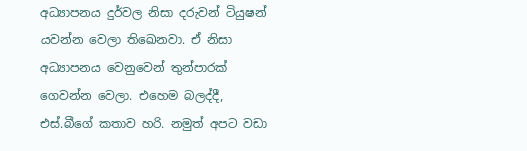අධ්‍යාපනය දුර්වල නිසා දරුවන් ටියුෂන් යවන්න වෙලා තිඛෙනවා. ඒ නිසා අධ්‍යාපනය වෙනුවෙන් තුන්පාරක් ගෙවන්න වෙලා. එහෙම බලද්දී, එස්.බීගේ කතාව හරි. නමුත් අපට වඩා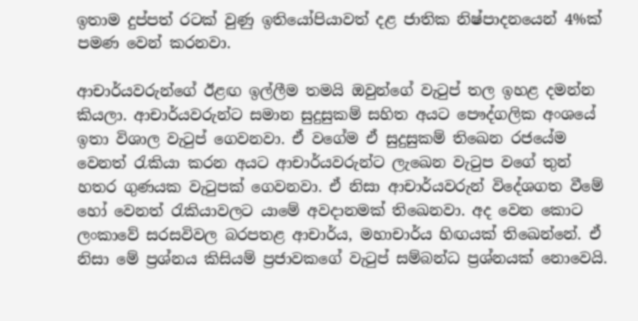ඉතාම දුප්පත් රටක් වුණු ඉතියෝපියාවත් දළ ජාතික නිෂ්පාදනයෙන් 4%ක් පමණ වෙන් කරනවා.

ආචාර්යවරුන්ගේ ඊළඟ ඉල්ලීම තමයි ඔවුන්ගේ වැටුප් තල ඉහළ දමන්න කියලා. ආචාර්යවරුන්ට සමාන සුදුසුකම් සහිත අයට පෞද්ගලික අංශයේ ඉතා විශාල වැටුප් ගෙවනවා. ඒ වගේම ඒ සුදුසුකම් තිඛෙන රජයේම වෙනත් රැකියා කරන අයට ආචාර්යවරුන්ට ලැඛෙන වැටුප වගේ තුන් හතර ගුණයක වැටුපක් ගෙවනවා. ඒ නිසා ආචාර්යවරුන් විදේශගත වීමේ හෝ වෙනත් රැකියාවලට යාමේ අවදානමක් තිඛෙනවා. අද වෙන කොට ලංකාවේ සරසවිවල බරපතළ ආචාර්ය, මහාචාර්ය හිඟයක් තිඛෙන්නේ. ඒ නිසා මේ ප්‍රශ්නය කිසියම් ප්‍රජාවකගේ වැටුප් සම්බන්ධ ප්‍රශ්නයක් නොවෙයි.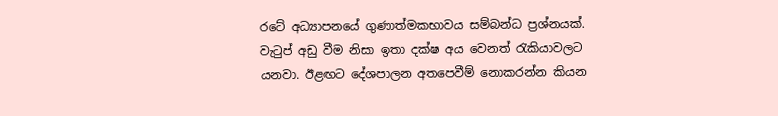රටේ අධ්‍යාපනයේ ගුණාත්මකභාවය සම්බන්ධ ප්‍රශ්නයක්. වැටුප් අඩු වීම නිසා ඉතා දක්ෂ අය වෙනත් රැකියාවලට යනවා. ඊළඟට දේශපාලන අතපෙවීම් නොකරන්න කියන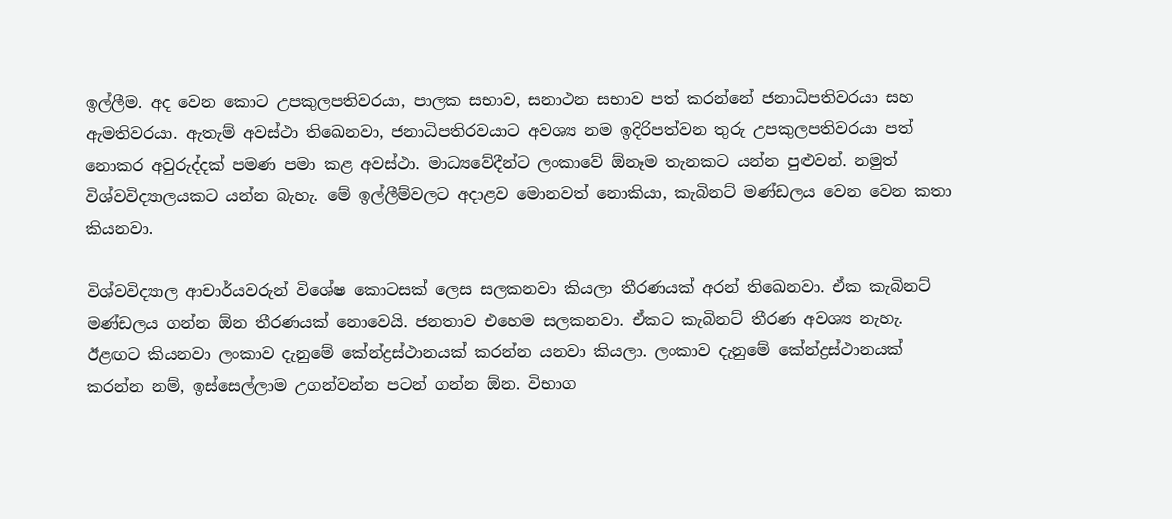ඉල්ලීම. අද වෙන කොට උපකුලපතිවරයා, පාලක සභාව, සනාථන සභාව පත් කරන්නේ ජනාධිපතිවරයා සහ ඇමතිවරයා. ඇතැම් අවස්ථා තිඛෙනවා, ජනාධිපතිරවයාට අවශ්‍ය නම ඉදිරිපත්වන තුරු උපකුලපතිවරයා පත් නොකර අවුරුද්දක් පමණ පමා කළ අවස්ථා. මාධ්‍යවේදීන්ට ලංකාවේ ඕනෑම තැනකට යන්න පුළුවන්. නමුත් විශ්වවිද්‍යාලයකට යන්න බැහැ. මේ ඉල්ලීම්වලට අදාළව මොනවත් නොකියා, කැබිනට් මණ්ඩලය වෙන වෙන කතා කියනවා.

විශ්වවිද්‍යාල ආචාර්යවරුන් විශේෂ කොටසක් ලෙස සලකනවා කියලා තීරණයක් අරන් තිඛෙනවා. ඒක කැබිනට් මණ්ඩලය ගන්න ඕන තීරණයක් නොවෙයි. ජනතාව එහෙම සලකනවා. ඒකට කැබිනට් තීරණ අවශ්‍ය නැහැ. ඊළඟට කියනවා ලංකාව දැනුමේ කේන්ද්‍රස්ථානයක් කරන්න යනවා කියලා. ලංකාව දැනුමේ කේන්ද්‍රස්ථානයක් කරන්න නම්, ඉස්සෙල්ලාම උගන්වන්න පටන් ගන්න ඕන. විභාග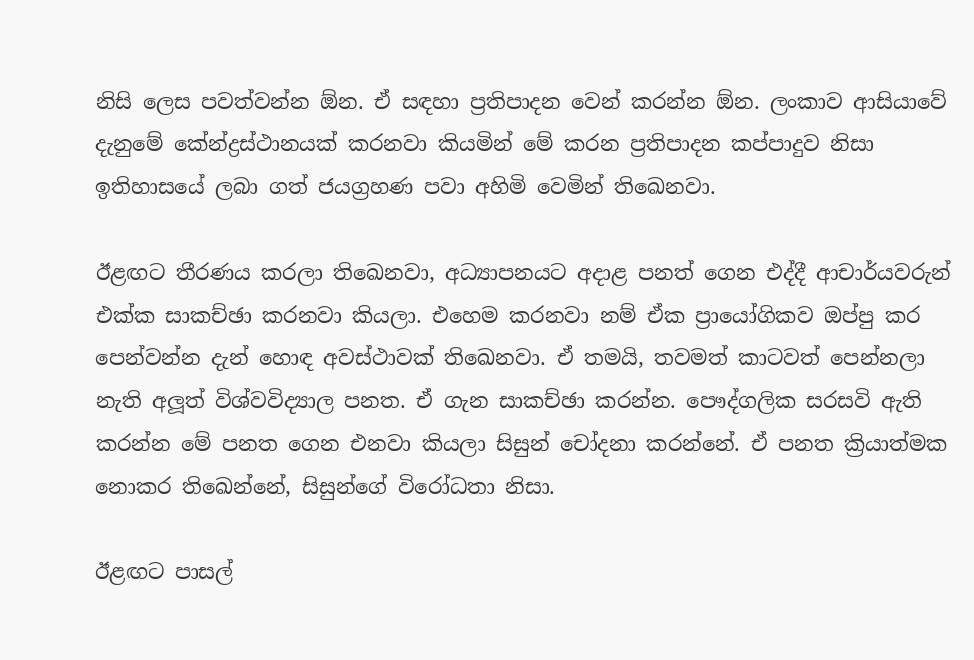නිසි ලෙස පවත්වන්න ඕන. ඒ සඳහා ප්‍රතිපාදන වෙන් කරන්න ඕන. ලංකාව ආසියාවේ දැනුමේ කේන්ද්‍රස්ථානයක් කරනවා කියමින් මේ කරන ප්‍රතිපාදන කප්පාදුව නිසා ඉතිහාසයේ ලබා ගත් ජයග්‍රහණ පවා අහිමි වෙමින් තිඛෙනවා.

ඊළඟට තීරණය කරලා තිඛෙනවා, අධ්‍යාපනයට අදාළ පනත් ගෙන එද්දී ආචාර්යවරුන් එක්ක සාකච්ඡා කරනවා කියලා. එහෙම කරනවා නම් ඒක ප්‍රායෝගිකව ඔප්පු කර පෙන්වන්න දැන් හොඳ අවස්ථාවක් තිඛෙනවා. ඒ තමයි, තවමත් කාටවත් පෙන්නලා නැති අලූත් විශ්වවිද්‍යාල පනත. ඒ ගැන සාකච්ඡා කරන්න. පෞද්ගලික සරසවි ඇති කරන්න මේ පනත ගෙන එනවා කියලා සිසුන් චෝදනා කරන්නේ. ඒ පනත ක්‍රියාත්මක නොකර තිඛෙන්නේ, සිසුන්ගේ විරෝධතා නිසා.

ඊළඟට පාසල්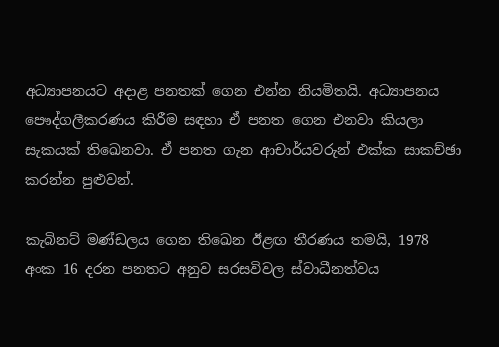අධ්‍යාපනයට අදාළ පනතක් ගෙන එන්න නියමිතයි. අධ්‍යාපනය පෞද්ගලීකරණය කිරීම සඳහා ඒ පනත ගෙන එනවා කියලා සැකයක් තිඛෙනවා. ඒ පනත ගැන ආචාර්යවරුන් එක්ක සාකච්ඡා කරන්න පුළුවන්.

කැබිනට් මණ්ඩලය ගෙන තිඛෙන ඊළඟ තීරණය තමයි, 1978 අංක 16 දරන පනතට අනුව සරසවිවල ස්වාධීනත්වය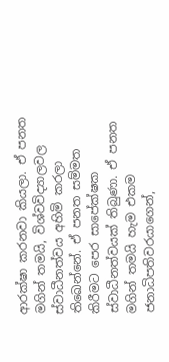ආරක්ෂා කරනවා කියලා. ඒ පනත මගින් තමයි, විශ්වවිද්‍යාලවල ස්වාධීනත්වය අහිමි කරලා තිඛෙන්නේ. ඒ පනත සම්මත කිරීමට පෙර සාපේක්ෂක ස්වාධීනත්වයක් තිබුණා. ඒ පනත මගින් තමයි හැම එකම ජනාධිපතිවරයාගෙන්,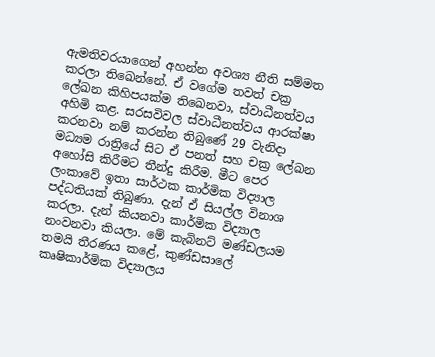ඇමතිවරයාගෙන් අහන්න අවශ්‍ය නීති සම්මත කරලා තිඛෙන්නේ. ඒ වගේම තවත් චක්‍ර ලේඛන කිහිපයක්ම තිඛෙනවා, ස්වාධීනත්වය අහිමි කළ. සරසවිවල ස්වාධීනත්වය ආරක්ෂා කරනවා නම් කරන්න තිබුණේ 29 වැනිදා මධ්‍යම රාත්‍රියේ සිට ඒ පනත් සහ චක්‍ර ලේඛන අහෝසි කිරීමට තීන්දු කිරීම. මීට පෙර ලංකාවේ ඉතා සාර්ථක කාර්මික විද්‍යාල පද්ධතියක් තිබුණා. දැන් ඒ සියල්ල විනාශ කරලා. දැන් කියනවා කාර්මික විද්‍යාල නංවනවා කියලා. මේ කැබිනට් මණ්ඩලයම තමයි තීරණය කළේ, කුණ්ඩසාලේ කෘෂිකාර්මික විද්‍යාලය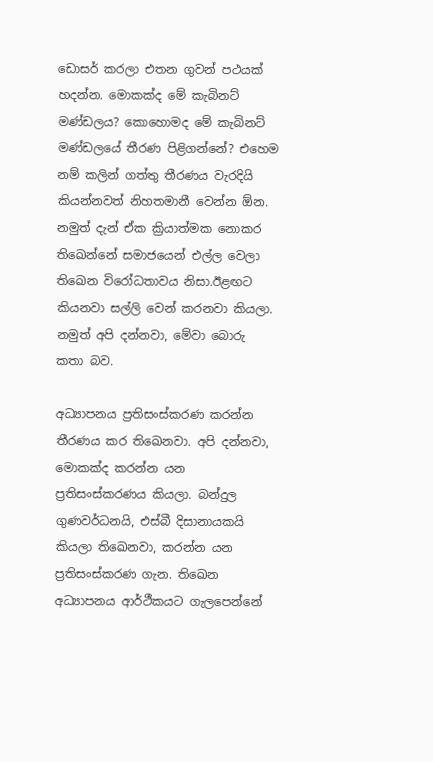ඩොසර් කරලා එතන ගුවන් පථයක් හදන්න. මොකක්ද මේ කැබිනට් මණ්ඩලය? කොහොමද මේ කැබිනට් මණ්ඩලයේ තීරණ පිළිගන්නේ? එහෙම නම් කලින් ගත්තු තීරණය වැරදියි කියන්නවත් නිහතමානී වෙන්න ඕන. නමුත් දැන් ඒක ක්‍රියාත්මක නොකර තිඛෙන්නේ සමාජයෙන් එල්ල වෙලා තිඛෙන විරෝධතාවය නිසා.ඊළඟට කියනවා සල්ලි වෙන් කරනවා කියලා. නමුත් අපි දන්නවා, මේවා බොරු කතා බව.

අධ්‍යාපනය ප්‍රතිසංස්කරණ කරන්න තීරණය කර තිඛෙනවා. අපි දන්නවා, මොකක්ද කරන්න යන ප්‍රතිසංස්කරණය කියලා. බන්දුල ගුණවර්ධනයි, එස්බී දිසානායකයි කියලා තිඛෙනවා, කරන්න යන ප්‍රතිසංස්කරණ ගැන. තිඛෙන අධ්‍යාපනය ආර්ථීකයට ගැලපෙන්නේ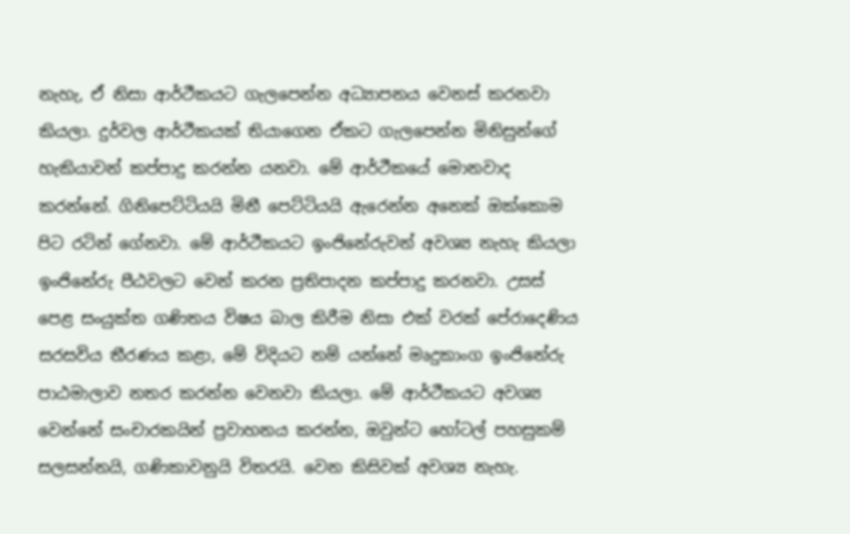නැහැ, ඒ නිසා ආර්ථීකයට ගැලපෙන්න අධ්‍යාපනය වෙනස් කරනවා කියලා. දුර්වල ආර්ථීකයක් තියාගෙන ඒකට ගැලපෙන්න මිනිසුන්ගේ හැකියාවන් කප්පාදු කරන්න යනවා. මේ ආර්ථීකයේ මොනවාද කරන්නේ. ගිනිපෙට්ටියයි මිනී පෙට්ටියයි ඇරෙන්න අනෙක් ඔක්කොම පිට රටින් ගේනවා. මේ ආර්ථීකයට ඉංජිනේරුවන් අවශ්‍ය නැහැ කියලා ඉංජිනේරු පීඨවලට වෙන් කරන ප්‍රතිපාදන කප්පාදු කරනවා. උසස් පෙළ සංයුක්ත ගණිතය විෂය බාල කිරීම නිසා එක් වරක් පේරාදෙණිය සරසවිය තීරණය කළා, මේ විදියට නම් යන්නේ මෘදුකාංග ඉංජිනේරු පාඨමාලාව නතර කරන්න වෙනවා කියලා. මේ ආර්ථීකයට අවශ්‍ය වෙන්නේ සංචාරකයින් ප්‍රවාහනය කරන්න, ඔවුන්ට හෝටල් පහසුකම් සලසන්නයි, ගණිකාවනුයි විතරයි. වෙන කිසිවක් අවශ්‍ය නැහැ.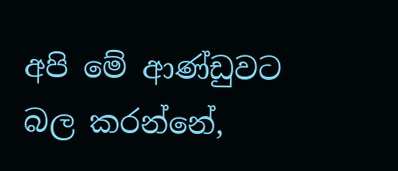අපි මේ ආණ්ඩුවට බල කරන්නේ,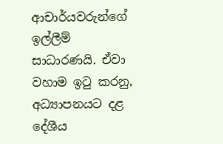ආචාර්යවරුන්ගේ ඉල්ලීම් සාධාරණයි. ඒවා වහාම ඉටු කරනු, අධ්‍යාපනයට දළ දේශීය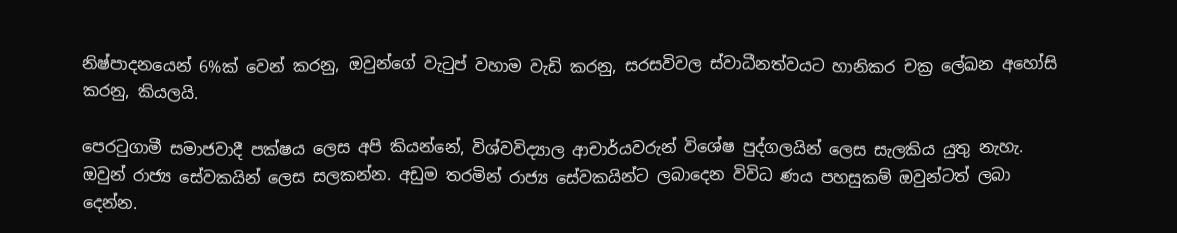නිෂ්පාදනයෙන් 6%ක් වෙන් කරනු, ඔවුන්ගේ වැටුප් වහාම වැඩි කරනු, සරසවිවල ස්වාධීනත්වයට හානිකර චක්‍ර ලේඛන අහෝසි කරනු, කියලයි.

පෙරටුගාමී සමාජවාදී පක්ෂය ලෙස අපි කියන්නේ, විශ්වවිද්‍යාල ආචාර්යවරුන් විශේෂ පුද්ගලයින් ලෙස සැලකිය යුතු නැහැ. ඔවුන් රාජ්‍ය සේවකයින් ලෙස සලකන්න. අඩුම තරමින් රාජ්‍ය සේවකයින්ට ලබාදෙන විවිධ ණය පහසුකම් ඔවුන්ටත් ලබා දෙන්න.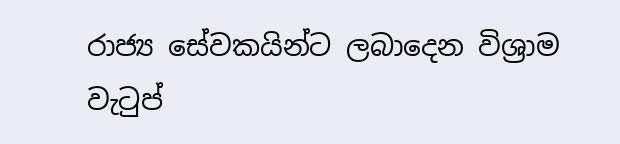රාජ්‍ය සේවකයින්ට ලබාදෙන විශ්‍රාම වැටුප්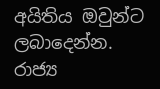අයිතිය ඔවුන්ට ලබාදෙන්න. රාජ්‍ය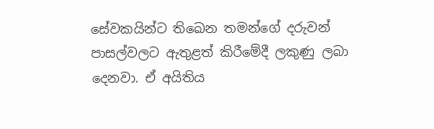සේවකයින්ට තිඛෙන තමන්ගේ දරුවන් පාසල්වලට ඇතුළත් කිරීමේදී ලකුණු ලබා දෙනවා. ඒ අයිතිය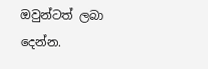ඔවුන්ටත් ලබා දෙන්න.